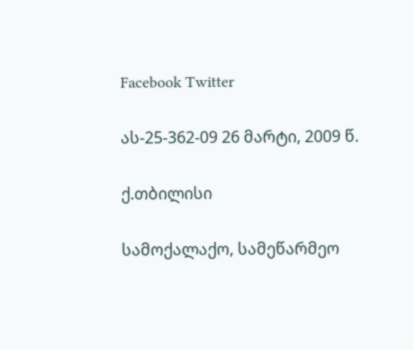Facebook Twitter

ას-25-362-09 26 მარტი, 2009 წ.

ქ.თბილისი

სამოქალაქო, სამეწარმეო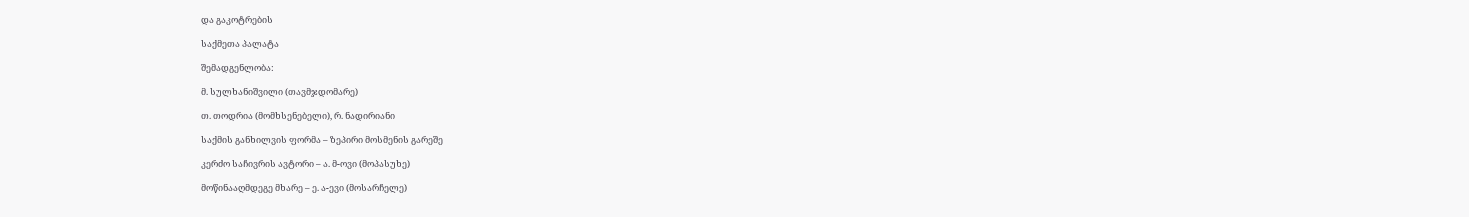და გაკოტრების

საქმეთა პალატა

შემადგენლობა:

მ. სულხანიშვილი (თავმჯდომარე)

თ. თოდრია (მომხსენებელი), რ. ნადირიანი

საქმის განხილვის ფორმა – ზეპირი მოსმენის გარეშე

კერძო საჩივრის ავტორი – ა. მ-ოვი (მოპასუხე)

მოწინააღმდეგე მხარე – ე. ა-ევი (მოსარჩელე)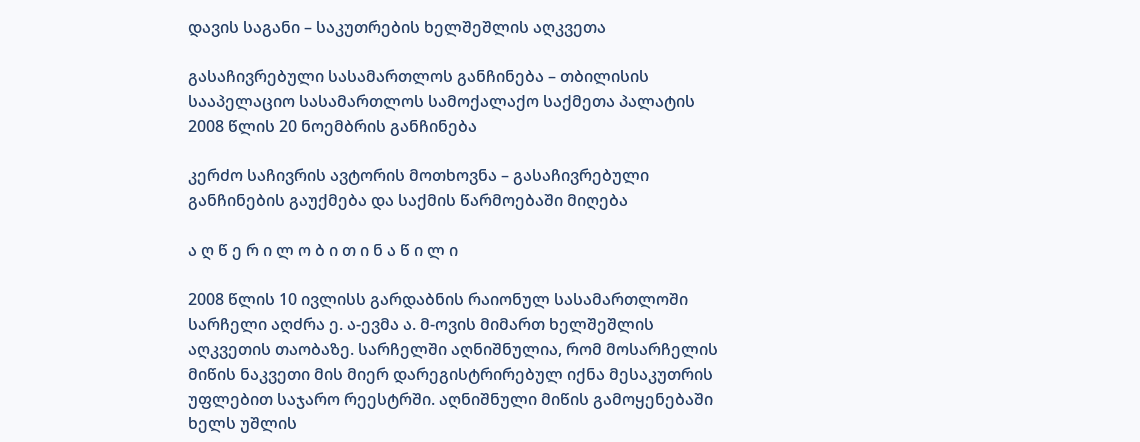დავის საგანი – საკუთრების ხელშეშლის აღკვეთა

გასაჩივრებული სასამართლოს განჩინება – თბილისის სააპელაციო სასამართლოს სამოქალაქო საქმეთა პალატის 2008 წლის 20 ნოემბრის განჩინება

კერძო საჩივრის ავტორის მოთხოვნა – გასაჩივრებული განჩინების გაუქმება და საქმის წარმოებაში მიღება

ა ღ წ ე რ ი ლ ო ბ ი თ ი ნ ა წ ი ლ ი

2008 წლის 10 ივლისს გარდაბნის რაიონულ სასამართლოში სარჩელი აღძრა ე. ა-ევმა ა. მ-ოვის მიმართ ხელშეშლის აღკვეთის თაობაზე. სარჩელში აღნიშნულია, რომ მოსარჩელის მიწის ნაკვეთი მის მიერ დარეგისტრირებულ იქნა მესაკუთრის უფლებით საჯარო რეესტრში. აღნიშნული მიწის გამოყენებაში ხელს უშლის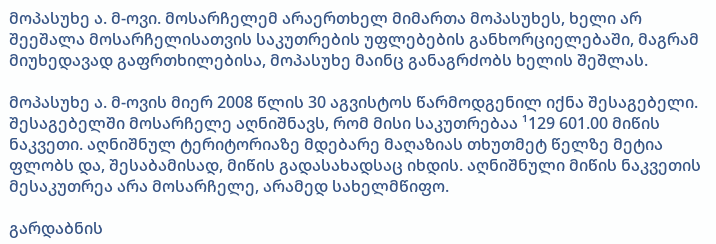მოპასუხე ა. მ-ოვი. მოსარჩელემ არაერთხელ მიმართა მოპასუხეს, ხელი არ შეეშალა მოსარჩელისათვის საკუთრების უფლებების განხორციელებაში, მაგრამ მიუხედავად გაფრთხილებისა, მოპასუხე მაინც განაგრძობს ხელის შეშლას.

მოპასუხე ა. მ-ოვის მიერ 2008 წლის 30 აგვისტოს წარმოდგენილ იქნა შესაგებელი. შესაგებელში მოსარჩელე აღნიშნავს, რომ მისი საკუთრებაა ¹129 601.00 მიწის ნაკვეთი. აღნიშნულ ტერიტორიაზე მდებარე მაღაზიას თხუთმეტ წელზე მეტია ფლობს და, შესაბამისად, მიწის გადასახადსაც იხდის. აღნიშნული მიწის ნაკვეთის მესაკუთრეა არა მოსარჩელე, არამედ სახელმწიფო.

გარდაბნის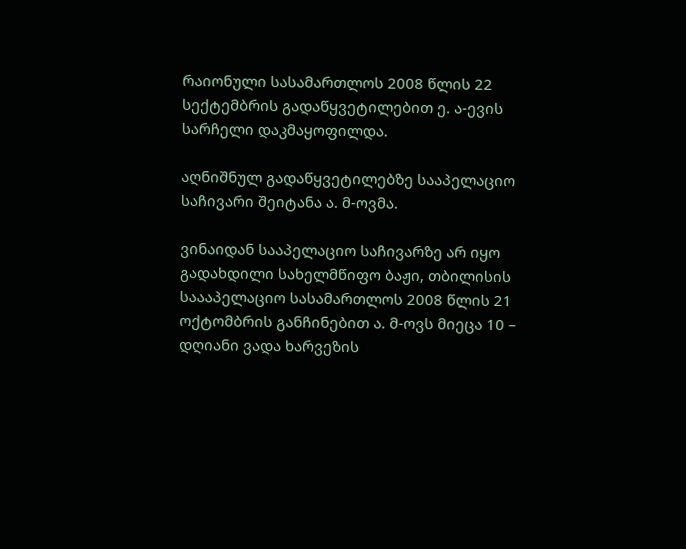რაიონული სასამართლოს 2008 წლის 22 სექტემბრის გადაწყვეტილებით ე. ა-ევის სარჩელი დაკმაყოფილდა.

აღნიშნულ გადაწყვეტილებზე სააპელაციო საჩივარი შეიტანა ა. მ-ოვმა.

ვინაიდან სააპელაციო საჩივარზე არ იყო გადახდილი სახელმწიფო ბაჟი, თბილისის საააპელაციო სასამართლოს 2008 წლის 21 ოქტომბრის განჩინებით ა. მ-ოვს მიეცა 10 – დღიანი ვადა ხარვეზის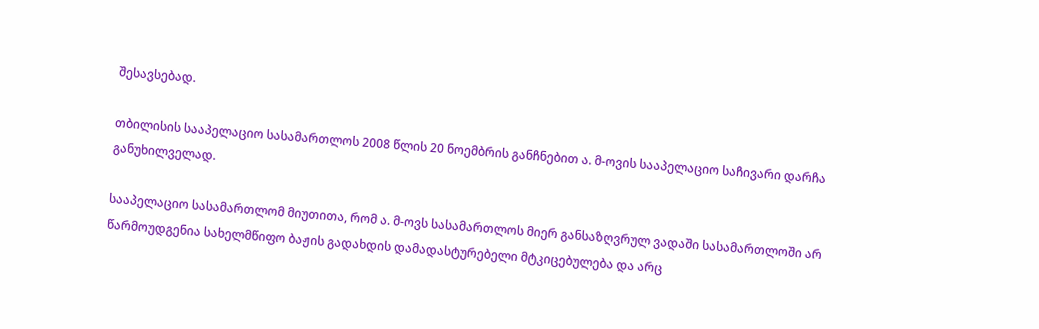შესავსებად.

თბილისის სააპელაციო სასამართლოს 2008 წლის 20 ნოემბრის განჩნებით ა. მ-ოვის სააპელაციო საჩივარი დარჩა განუხილველად.

სააპელაციო სასამართლომ მიუთითა, რომ ა. მ-ოვს სასამართლოს მიერ განსაზღვრულ ვადაში სასამართლოში არ წარმოუდგენია სახელმწიფო ბაჟის გადახდის დამადასტურებელი მტკიცებულება და არც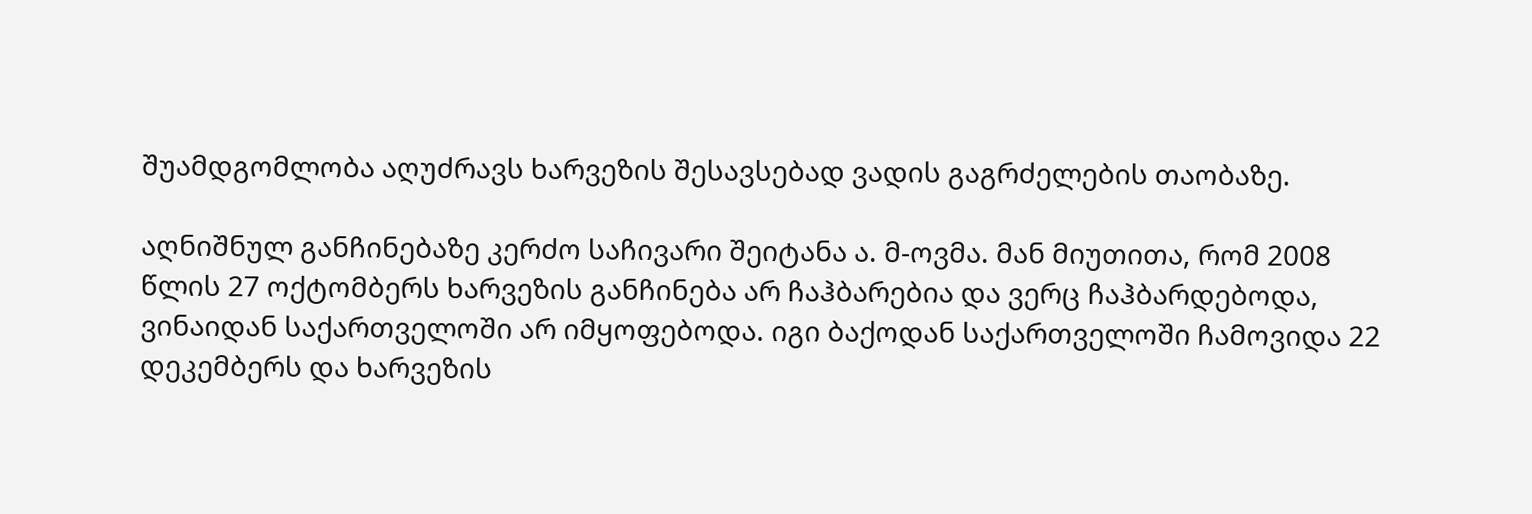შუამდგომლობა აღუძრავს ხარვეზის შესავსებად ვადის გაგრძელების თაობაზე.

აღნიშნულ განჩინებაზე კერძო საჩივარი შეიტანა ა. მ-ოვმა. მან მიუთითა, რომ 2008 წლის 27 ოქტომბერს ხარვეზის განჩინება არ ჩაჰბარებია და ვერც ჩაჰბარდებოდა, ვინაიდან საქართველოში არ იმყოფებოდა. იგი ბაქოდან საქართველოში ჩამოვიდა 22 დეკემბერს და ხარვეზის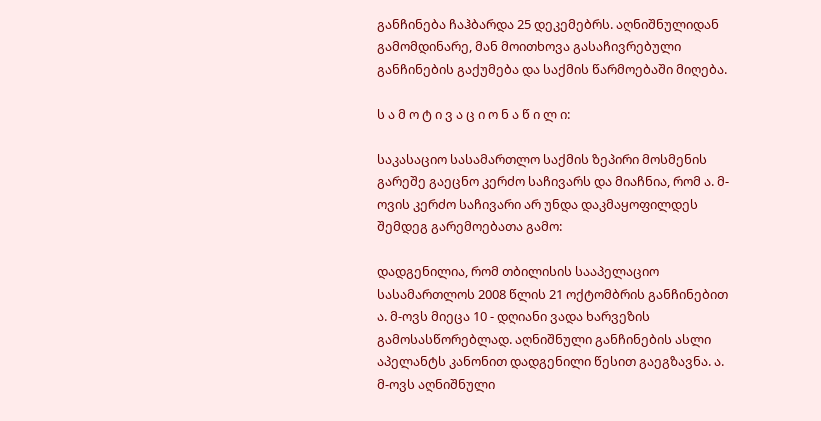განჩინება ჩაჰბარდა 25 დეკემებრს. აღნიშნულიდან გამომდინარე, მან მოითხოვა გასაჩივრებული განჩინების გაქუმება და საქმის წარმოებაში მიღება.

ს ა მ ო ტ ი ვ ა ც ი ო ნ ა წ ი ლ ი:

საკასაციო სასამართლო საქმის ზეპირი მოსმენის გარეშე გაეცნო კერძო საჩივარს და მიაჩნია, რომ ა. მ-ოვის კერძო საჩივარი არ უნდა დაკმაყოფილდეს შემდეგ გარემოებათა გამო:

დადგენილია, რომ თბილისის სააპელაციო სასამართლოს 2008 წლის 21 ოქტომბრის განჩინებით ა. მ-ოვს მიეცა 10 - დღიანი ვადა ხარვეზის გამოსასწორებლად. აღნიშნული განჩინების ასლი აპელანტს კანონით დადგენილი წესით გაეგზავნა. ა. მ-ოვს აღნიშნული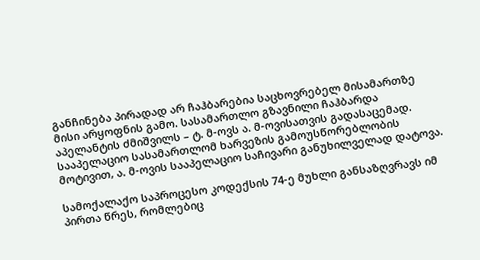განჩინება პირადად არ ჩაჰბარებია საცხოვრებელ მისამართზე მისი არყოფნის გამო. სასამართლო გზავნილი ჩაჰბარდა აპელანტის ძმიშვილს – ტ. მ-ოვს ა. მ-ოვისათვის გადასაცემად. სააპელაციო სასამართლომ ხარვეზის გამოუსწორებლობის მოტივით, ა. მ-ოვის სააპელაციო საჩივარი განუხილველად დატოვა.

სამოქალაქო საპროცესო კოდექსის 74-ე მუხლი განსაზღვრავს იმ პირთა წრეს, რომლებიც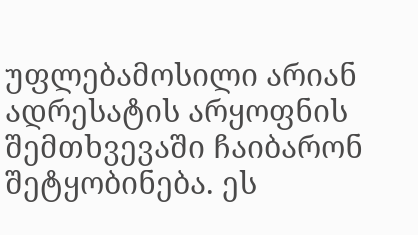უფლებამოსილი არიან ადრესატის არყოფნის შემთხვევაში ჩაიბარონ შეტყობინება. ეს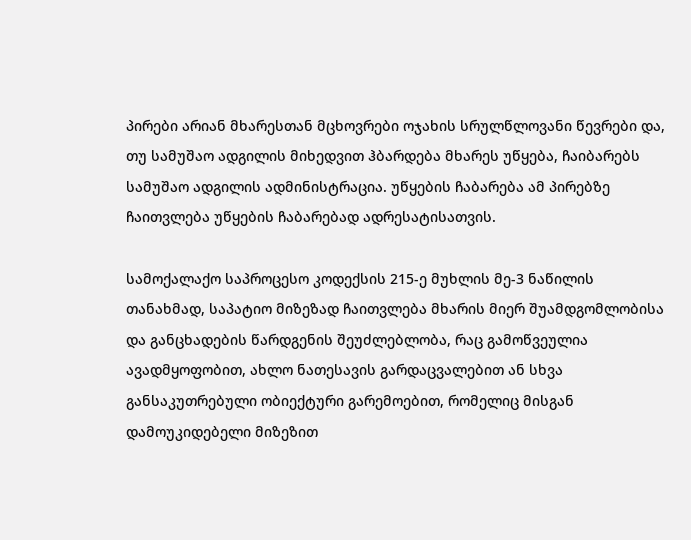პირები არიან მხარესთან მცხოვრები ოჯახის სრულწლოვანი წევრები და, თუ სამუშაო ადგილის მიხედვით ჰბარდება მხარეს უწყება, ჩაიბარებს სამუშაო ადგილის ადმინისტრაცია. უწყების ჩაბარება ამ პირებზე ჩაითვლება უწყების ჩაბარებად ადრესატისათვის.

სამოქალაქო საპროცესო კოდექსის 215-ე მუხლის მე-3 ნაწილის თანახმად, საპატიო მიზეზად ჩაითვლება მხარის მიერ შუამდგომლობისა და განცხადების წარდგენის შეუძლებლობა, რაც გამოწვეულია ავადმყოფობით, ახლო ნათესავის გარდაცვალებით ან სხვა განსაკუთრებული ობიექტური გარემოებით, რომელიც მისგან დამოუკიდებელი მიზეზით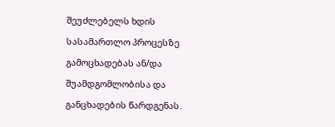შეუძლებელს ხდის სასამართლო პროცესზე გამოცხადებას ან/და შუამდგომლობისა და განცხადების წარდგენას.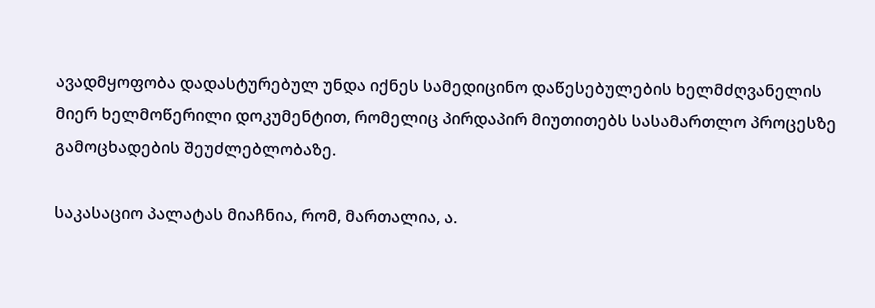ავადმყოფობა დადასტურებულ უნდა იქნეს სამედიცინო დაწესებულების ხელმძღვანელის მიერ ხელმოწერილი დოკუმენტით, რომელიც პირდაპირ მიუთითებს სასამართლო პროცესზე გამოცხადების შეუძლებლობაზე.

საკასაციო პალატას მიაჩნია, რომ, მართალია, ა.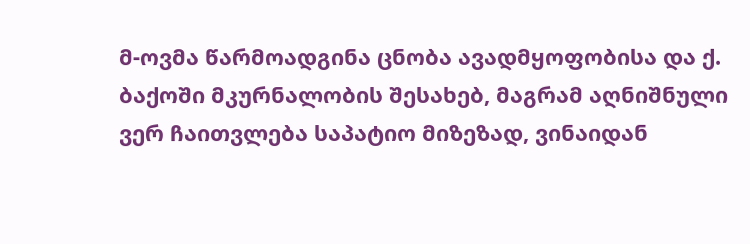მ-ოვმა წარმოადგინა ცნობა ავადმყოფობისა და ქ. ბაქოში მკურნალობის შესახებ, მაგრამ აღნიშნული ვერ ჩაითვლება საპატიო მიზეზად, ვინაიდან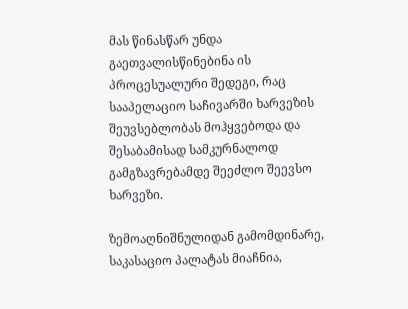მას წინასწარ უნდა გაეთვალისწინებინა ის პროცესუალური შედეგი, რაც სააპელაციო საჩივარში ხარვეზის შეუვსებლობას მოჰყვებოდა და შესაბამისად სამკურნალოდ გამგზავრებამდე შეეძლო შეევსო ხარვეზი.

ზემოაღნიშნულიდან გამომდინარე, საკასაციო პალატას მიაჩნია,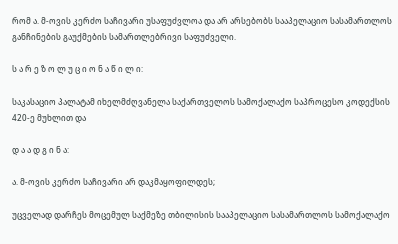რომ ა. მ-ოვის კერძო საჩივარი უსაფუძვლოა და არ არსებობს სააპელაციო სასამართლოს განჩინების გაუქმების სამართლებრივი საფუძველი.

ს ა რ ე ზ ო ლ უ ც ი ო ნ ა წ ი ლ ი:

საკასაციო პალატამ იხელმძღვანელა საქართველოს სამოქალაქო საპროცესო კოდექსის 420-ე მუხლით და

დ ა ა დ გ ი ნ ა:

ა. მ-ოვის კერძო საჩივარი არ დაკმაყოფილდეს;

უცველად დარჩეს მოცემულ საქმეზე თბილისის სააპელაციო სასამართლოს სამოქალაქო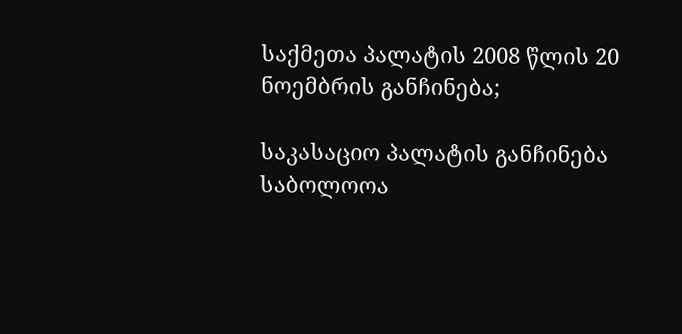საქმეთა პალატის 2008 წლის 20 ნოემბრის განჩინება;

საკასაციო პალატის განჩინება საბოლოოა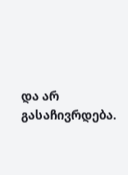და არ გასაჩივრდება.